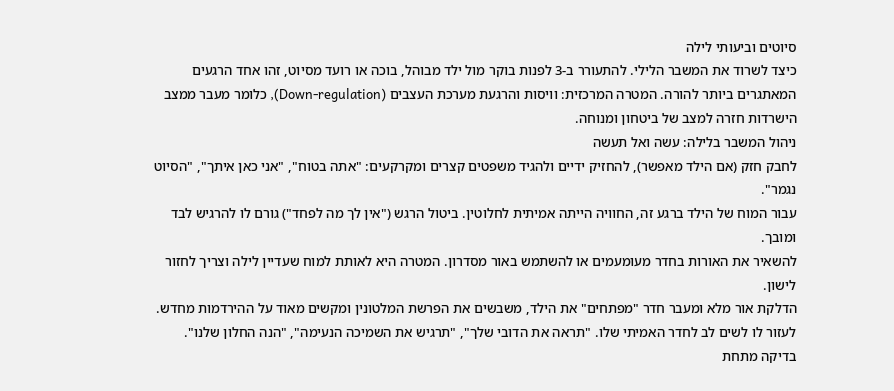סיוטים וביעותי לילה
כיצד לשרוד את המשבר הלילי. להתעורר ב-3 לפנות בוקר מול ילד מבוהל, בוכה או רועד מסיוט, זהו אחד הרגעים המאתגרים ביותר להורה. המטרה המרכזית: וויסות והרגעת מערכת העצבים (Down-regulation), כלומר מעבר ממצב הישרדות חזרה למצב של ביטחון ומנוחה.
ניהול המשבר בלילה: עשה ואל תעשה
לחבק חזק (אם הילד מאפשר), להחזיק ידיים ולהגיד משפטים קצרים ומקרקעים: "אתה בטוח", "אני כאן איתך", "הסיוט נגמר".
עבור המוח של הילד ברגע זה, החוויה הייתה אמיתית לחלוטין. ביטול הרגש ("אין לך מה לפחד") גורם לו להרגיש לבד ומובך.
להשאיר את האורות בחדר מעומעמים או להשתמש באור מסדרון. המטרה היא לאותת למוח שעדיין לילה וצריך לחזור לישון.
הדלקת אור מלא ומעבר חדר "מפתחים" את הילד, משבשים את הפרשת המלטונין ומקשים מאוד על ההירדמות מחדש.
לעזור לו לשים לב לחדר האמיתי שלו. "תראה את הדובי שלך", "תרגיש את השמיכה הנעימה", "הנה החלון שלנו".
בדיקה מתחת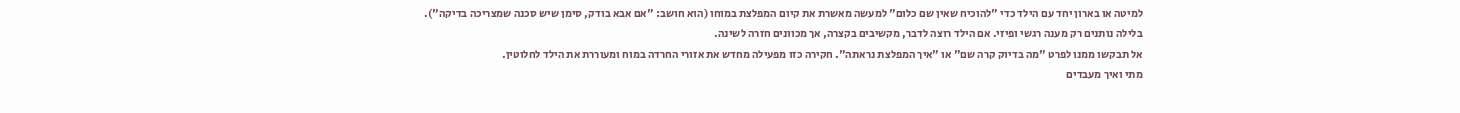למיטה או בארון יחד עם הילד כדי "להוכיח שאין שם כלום" למעשה מאשרת את קיום המפלצת במוחו (הוא חושב: "אם אבא בודק, סימן שיש סכנה שמצריכה בדיקה").
בלילה נותנים רק מענה רגשי ופיזי. אם הילד רוצה לדבר, מקשיבים בקצרה, אך מכוונים חזרה לשינה.
אל תבקשו ממנו לפרט "מה בדיוק קרה שם" או "איך המפלצת נראתה". חקירה כזו מפעילה מחדש את אזורי החרדה במוח ומעוררת את הילד לחלוטין.
מתי ואיך מעבדים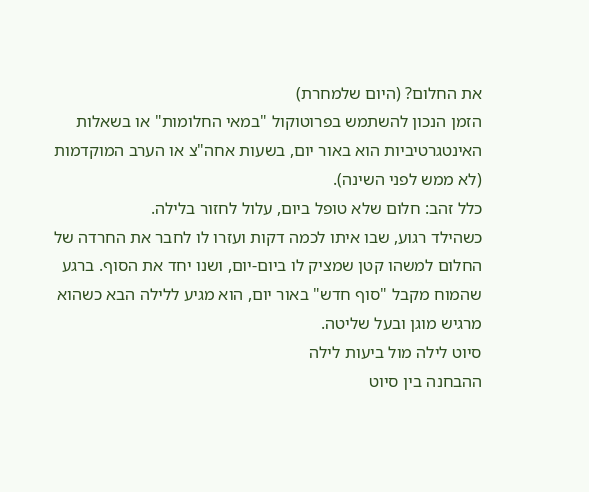את החלום? (היום שלמחרת)
הזמן הנכון להשתמש בפרוטוקול "במאי החלומות" או בשאלות האינטגרטיביות הוא באור יום, בשעות אחה"צ או הערב המוקדמות (לא ממש לפני השינה).
כלל זהב: חלום שלא טופל ביום, עלול לחזור בלילה.
כשהילד רגוע, שבו איתו לכמה דקות ועזרו לו לחבר את החרדה של החלום למשהו קטן שמציק לו ביום-יום, ושנו יחד את הסוף. ברגע שהמוח מקבל "סוף חדש" באור יום, הוא מגיע ללילה הבא כשהוא מרגיש מוגן ובעל שליטה.
סיוט לילה מול ביעות לילה
ההבחנה בין סיוט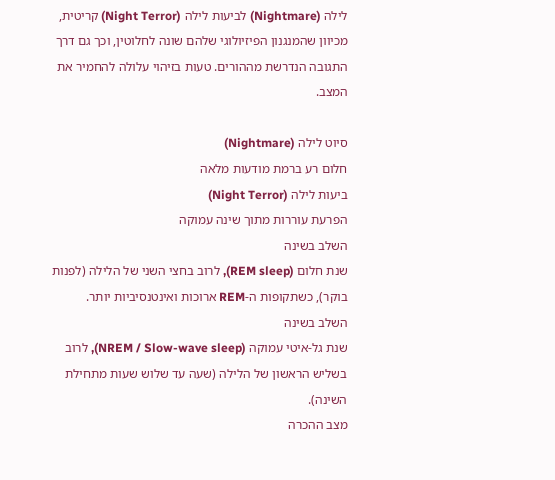לילה (Nightmare) לביעות לילה (Night Terror) קריטית, מכיוון שהמנגנון הפיזיולוגי שלהם שונה לחלוטין, וכך גם דרך התגובה הנדרשת מההורים. טעות בזיהוי עלולה להחמיר את המצב.

סיוט לילה (Nightmare)
חלום רע ברמת מודעות מלאה
ביעות לילה (Night Terror)
הפרעת עוררות מתוך שינה עמוקה
השלב בשינה
שנת חלום (REM sleep), לרוב בחצי השני של הלילה (לפנות בוקר), כשתקופות ה-REM ארוכות ואינטנסיביות יותר.
השלב בשינה
שנת גל-איטי עמוקה (NREM / Slow-wave sleep), לרוב בשליש הראשון של הלילה (שעה עד שלוש שעות מתחילת השינה).
מצב ההכרה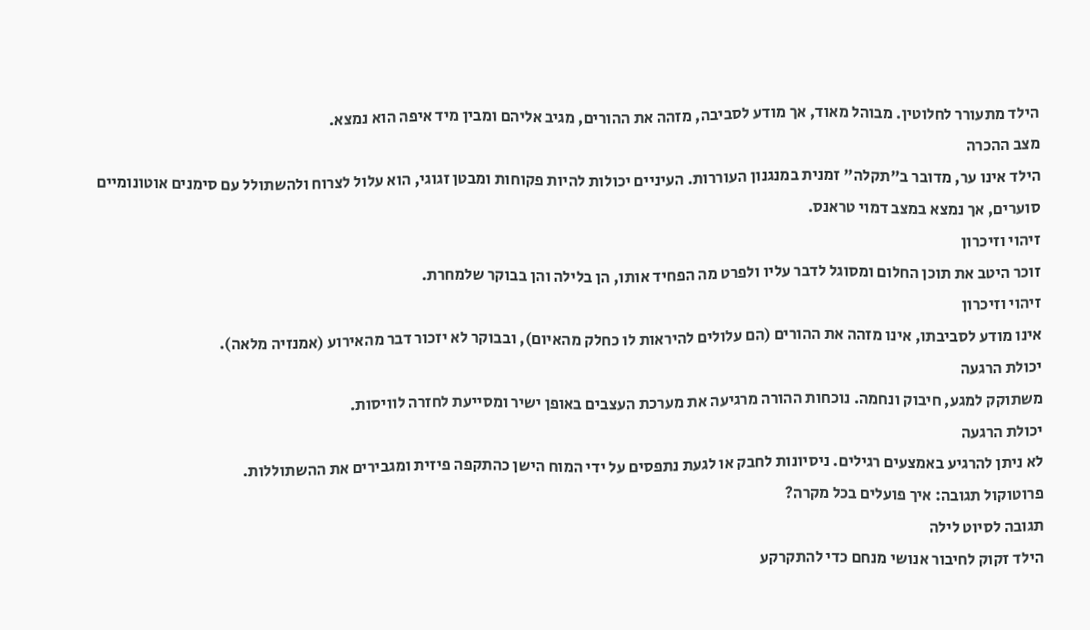הילד מתעורר לחלוטין. מבוהל מאוד, אך מודע לסביבה, מזהה את ההורים, מגיב אליהם ומבין מיד איפה הוא נמצא.
מצב ההכרה
הילד אינו ער, מדובר ב"תקלה" זמנית במנגנון העוררות. העיניים יכולות להיות פקוחות ומבטן זגוגי, הוא עלול לצרוח ולהשתולל עם סימנים אוטונומיים סוערים, אך נמצא במצב דמוי טראנס.
זיהוי וזיכרון
זוכר היטב את תוכן החלום ומסוגל לדבר עליו ולפרט מה הפחיד אותו, הן בלילה והן בבוקר שלמחרת.
זיהוי וזיכרון
אינו מודע לסביבתו, אינו מזהה את ההורים (הם עלולים להיראות לו כחלק מהאיום), ובבוקר לא יזכור דבר מהאירוע (אמנזיה מלאה).
יכולת הרגעה
משתוקק למגע, חיבוק ונחמה. נוכחות ההורה מרגיעה את מערכת העצבים באופן ישיר ומסייעת לחזרה לוויסות.
יכולת הרגעה
לא ניתן להרגיע באמצעים רגילים. ניסיונות לחבק או לגעת נתפסים על ידי המוח הישן כהתקפה פיזית ומגבירים את ההשתוללות.
פרוטוקול תגובה: איך פועלים בכל מקרה?
תגובה לסיוט לילה
הילד זקוק לחיבור אנושי מנחם כדי להתקרקע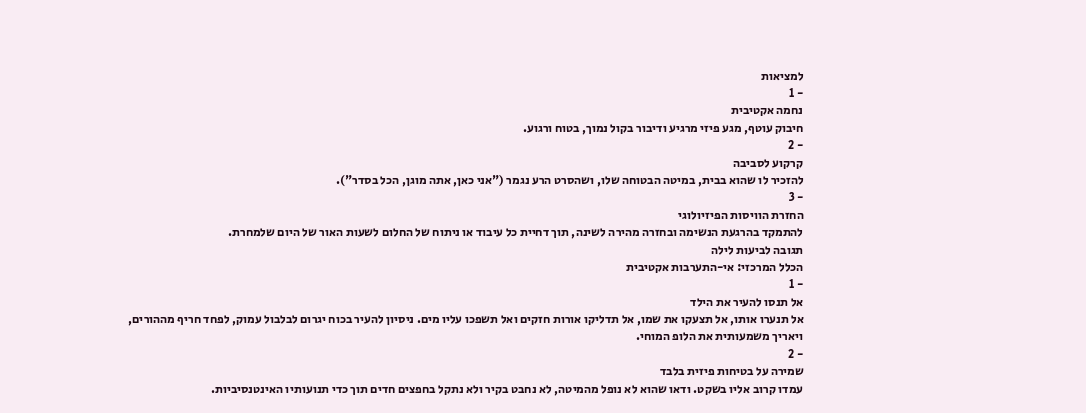למציאות
- 1
נחמה אקטיבית
חיבוק עוטף, מגע פיזי מרגיע ודיבור בקול נמוך, בטוח ורגוע.
- 2
קרקוע לסביבה
להזכיר לו שהוא בבית, במיטה הבטוחה שלו, ושהסרט הרע נגמר ("אני כאן, אתה מוגן, הכל בסדר").
- 3
החזרת הוויסות הפיזיולוגי
להתמקד בהרגעת הנשימה ובחזרה מהירה לשינה, תוך דחיית כל עיבוד או ניתוח של החלום לשעות האור של היום שלמחרת.
תגובה לביעות לילה
הכלל המרכזי: אי-התערבות אקטיבית
- 1
אל תנסו להעיר את הילד
אל תנערו אותו, אל תצעקו את שמו, אל תדליקו אורות חזקים ואל תשפכו עליו מים. ניסיון להעיר בכוח יגרום לבלבול עמוק, לפחד חריף מההורים, ויאריך משמעותית את הלופ המוחי.
- 2
שמירה על בטיחות פיזית בלבד
עמדו קרוב אליו בשקט. ודאו שהוא לא נופל מהמיטה, לא נחבט בקיר ולא נתקל בחפצים חדים תוך כדי תנועותיו האינטנסיביות.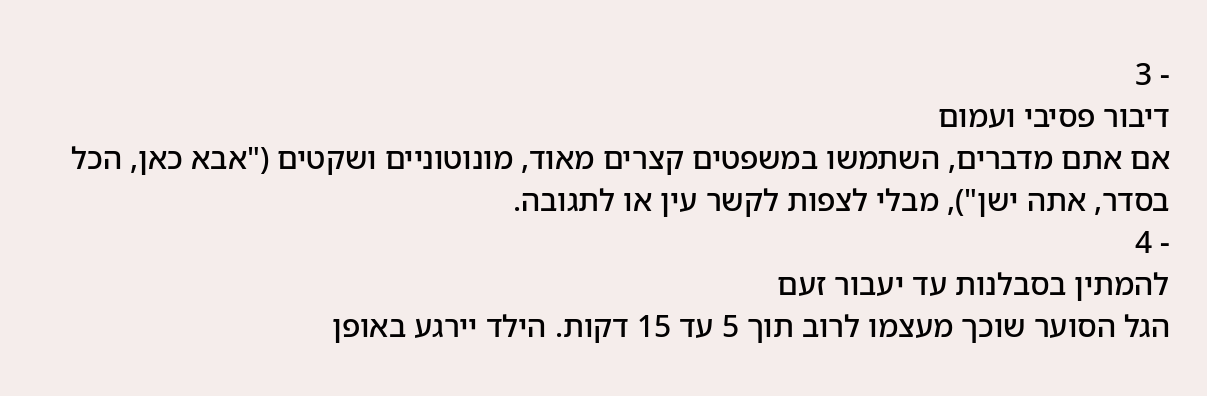- 3
דיבור פסיבי ועמום
אם אתם מדברים, השתמשו במשפטים קצרים מאוד, מונוטוניים ושקטים ("אבא כאן, הכל בסדר, אתה ישן"), מבלי לצפות לקשר עין או לתגובה.
- 4
להמתין בסבלנות עד יעבור זעם
הגל הסוער שוכך מעצמו לרוב תוך 5 עד 15 דקות. הילד יירגע באופן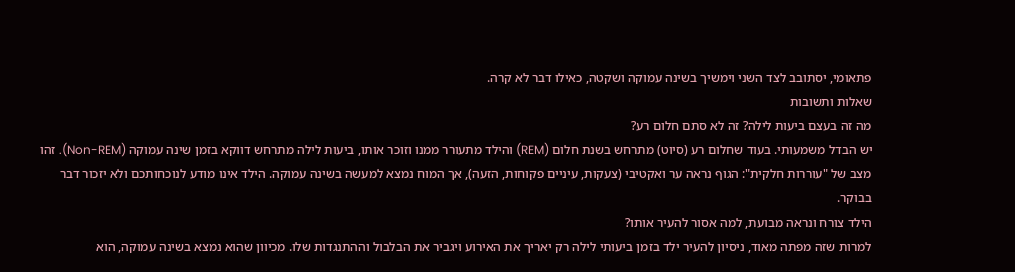פתאומי, יסתובב לצד השני וימשיך בשינה עמוקה ושקטה, כאילו דבר לא קרה.
שאלות ותשובות
מה זה בעצם ביעות לילה? זה לא סתם חלום רע?
יש הבדל משמעותי. בעוד שחלום רע (סיוט) מתרחש בשנת חלום (REM) והילד מתעורר ממנו וזוכר אותו, ביעות לילה מתרחש דווקא בזמן שינה עמוקה (Non-REM). זהו מצב של "עוררות חלקית": הגוף נראה ער ואקטיבי (צעקות, עיניים פקוחות, הזעה), אך המוח נמצא למעשה בשינה עמוקה. הילד אינו מודע לנוכחותכם ולא יזכור דבר בבוקר.
הילד צורח ונראה מבועת, למה אסור להעיר אותו?
למרות שזה מפתה מאוד, ניסיון להעיר ילד בזמן ביעותי לילה רק יאריך את האירוע ויגביר את הבלבול וההתנגדות שלו. מכיוון שהוא נמצא בשינה עמוקה, הוא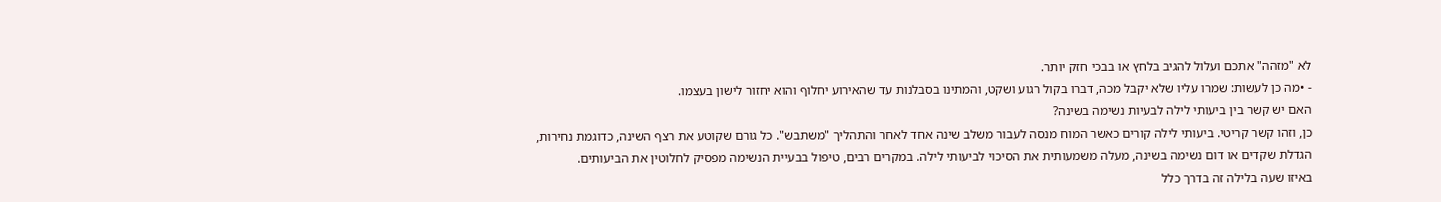לא "מזהה" אתכם ועלול להגיב בלחץ או בבכי חזק יותר.
- •מה כן לעשות: שמרו עליו שלא יקבל מכה, דברו בקול רגוע ושקט, והמתינו בסבלנות עד שהאירוע יחלוף והוא יחזור לישון בעצמו.
האם יש קשר בין ביעותי לילה לבעיות נשימה בשינה?
כן, וזהו קשר קריטי. ביעותי לילה קורים כאשר המוח מנסה לעבור משלב שינה אחד לאחר והתהליך "משתבש". כל גורם שקוטע את רצף השינה, כדוגמת נחירות, הגדלת שקדים או דום נשימה בשינה, מעלה משמעותית את הסיכוי לביעותי לילה. במקרים רבים, טיפול בבעיית הנשימה מפסיק לחלוטין את הביעותים.
באיזו שעה בלילה זה בדרך כלל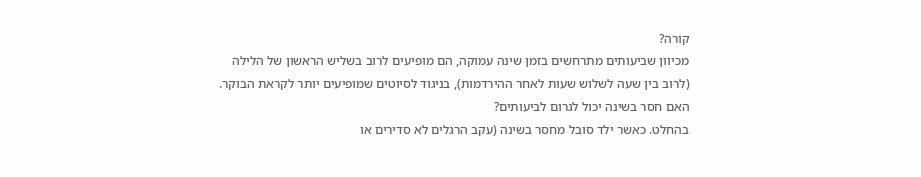קורה?
מכיוון שביעותים מתרחשים בזמן שינה עמוקה, הם מופיעים לרוב בשליש הראשון של הלילה (לרוב בין שעה לשלוש שעות לאחר ההירדמות), בניגוד לסיוטים שמופיעים יותר לקראת הבוקר.
האם חסר בשינה יכול לגרום לביעותים?
בהחלט. כאשר ילד סובל מחסר בשינה (עקב הרגלים לא סדירים או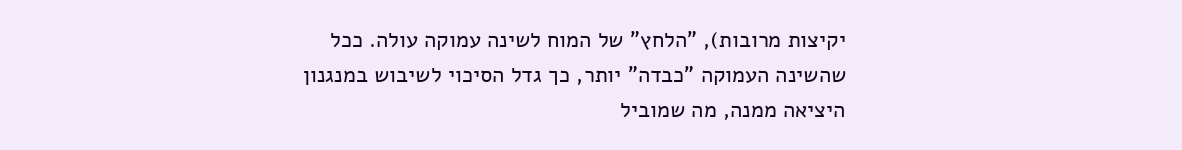יקיצות מרובות), "הלחץ" של המוח לשינה עמוקה עולה. ככל שהשינה העמוקה "כבדה" יותר, כך גדל הסיכוי לשיבוש במנגנון היציאה ממנה, מה שמוביל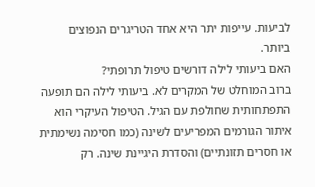לביעות. עייפות יתר היא אחד הטריגרים הנפוצים ביותר.
האם ביעותי לילה דורשים טיפול תרופתי?
ברוב המוחלט של המקרים לא. ביעותי לילה הם תופעה התפתחותית שחולפת עם הגיל. הטיפול העיקרי הוא איתור הגורמים המפריעים לשינה (כמו חסימה נשימתית או חסרים תזונתיים) והסדרת היגיינת שינה. רק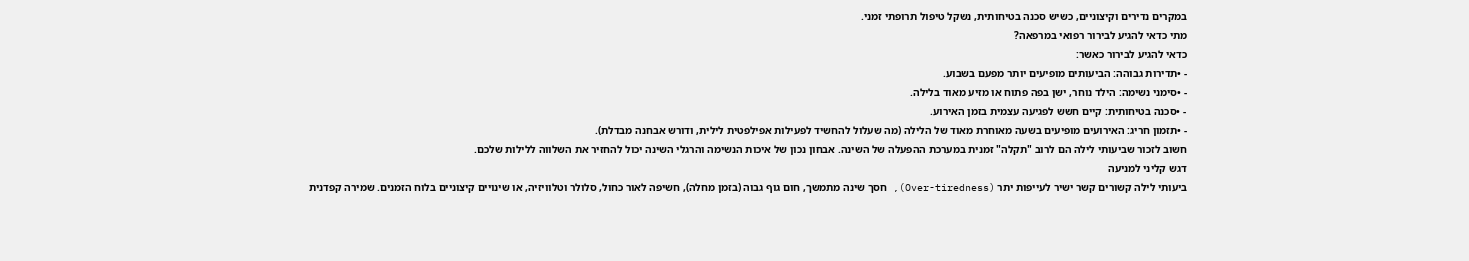במקרים נדירים וקיצוניים, כשיש סכנה בטיחותית, נשקל טיפול תרופתי זמני.
מתי כדאי להגיע לבירור רפואי במרפאה?
כדאי להגיע לבירור כאשר:
- •תדירות גבוהה: הביעותים מופיעים יותר מפעם בשבוע.
- •סימני נשימה: הילד נוחר, ישן בפה פתוח או מזיע מאוד בלילה.
- •סכנה בטיחותית: קיים חשש לפגיעה עצמית בזמן האירוע.
- •תזמון חריג: האירועים מופיעים בשעה מאוחרת מאוד של הלילה (מה שעלול להחשיד לפעילות אפילפטית לילית, ודורש אבחנה מבדלת).
חשוב לזכור שביעותי לילה הם לרוב "תקלה" זמנית במערכת ההפעלה של השינה. אבחון נכון של איכות הנשימה והרגלי השינה יכול להחזיר את השלווה ללילות שלכם.
דגש קליני למניעה
ביעותי לילה קשורים קשר ישיר לעייפות יתר (Over-tiredness), חסך שינה מתמשך, חום גוף גבוה (בזמן מחלה), חשיפה לאור כחול, סלולר וטלוויזיה, או שינויים קיצוניים בלוח הזמנים. שמירה קפדנית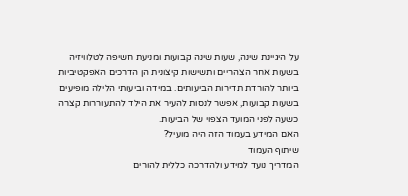על היגיינת שינה, שעות שינה קבועות ומניעת חשיפה לטלוויזיה בשעות אחר הצהריים ותשישות קיצונית הן הדרכים האפקטיביות ביותר להורדת תדירות הביעותים. במידה וביעותי הלילה מופיעים בשעות קבועות, אפשר לנסות להעיר את הילד להתעוררות קצרה כשעה לפני המועד הצפוי של הביעות.
האם המידע בעמוד הזה היה מועיל?
שיתוף העמוד
המדריך נועד למידע ולהדרכה כללית להורים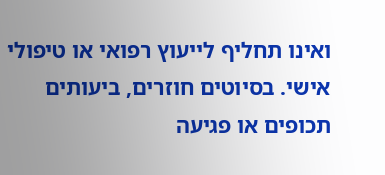ואינו תחליף לייעוץ רפואי או טיפולי אישי. בסיוטים חוזרים, ביעותים תכופים או פגיעה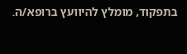בתפקוד, מומלץ להיוועץ ברופא/ה.